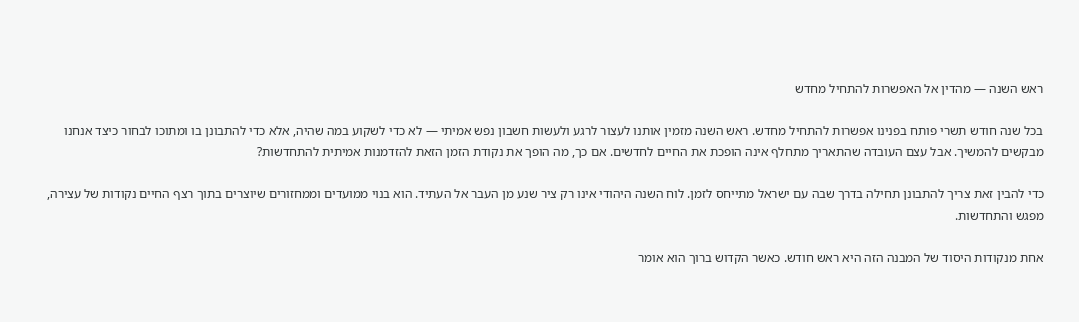ראש השנה — מהדין אל האפשרות להתחיל מחדש

בכל שנה חודש תשרי פותח בפנינו אפשרות להתחיל מחדש. ראש השנה מזמין אותנו לעצור לרגע ולעשות חשבון נפש אמיתי — לא כדי לשקוע במה שהיה, אלא כדי להתבונן בו ומתוכו לבחור כיצד אנחנו מבקשים להמשיך. אבל עצם העובדה שהתאריך מתחלף אינה הופכת את החיים לחדשים. אם כך, מה הופך את נקודת הזמן הזאת להזדמנות אמיתית להתחדשות?

כדי להבין זאת צריך להתבונן תחילה בדרך שבה עם ישראל מתייחס לזמן. לוח השנה היהודי אינו רק ציר שנע מן העבר אל העתיד. הוא בנוי ממועדים וממחזורים שיוצרים בתוך רצף החיים נקודות של עצירה, מפגש והתחדשות.

אחת מנקודות היסוד של המבנה הזה היא ראש חודש. כאשר הקדוש ברוך הוא אומר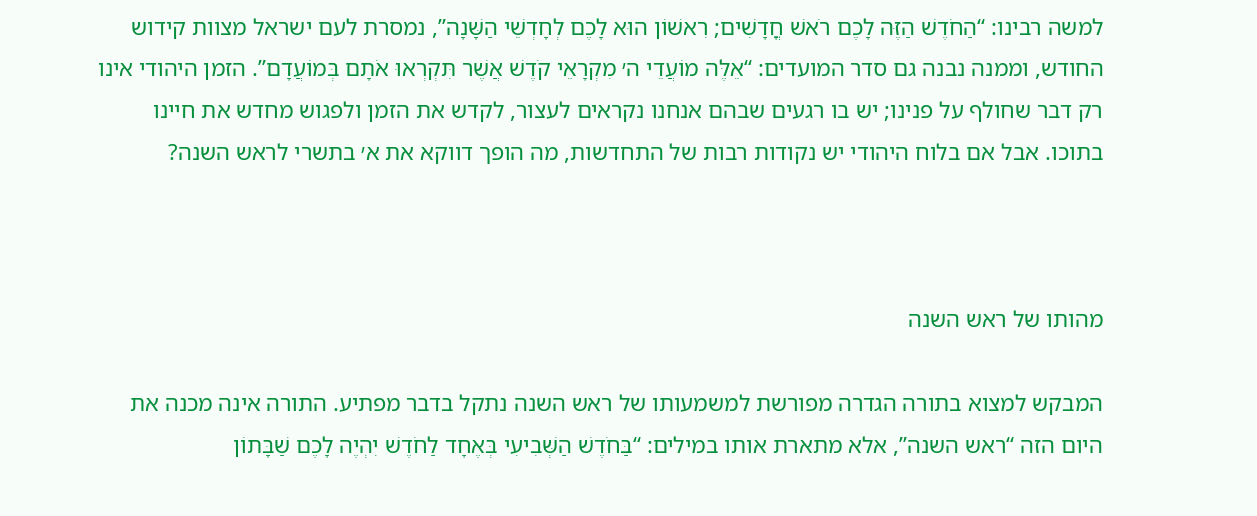למשה רבינו: “הַחֹדֶשׁ הַזֶּה לָכֶם רֹאשׁ חֳדָשִׁים; רִאשׁוֹן הוּא לָכֶם לְחָדְשֵׁי הַשָּׁנָה”, נמסרת לעם ישראל מצוות קידוש החודש, וממנה נבנה גם סדר המועדים: “אֵלֶּה מוֹעֲדֵי ה׳ מִקְרָאֵי קֹדֶשׁ אֲשֶׁר תִּקְרְאוּ אֹתָם בְּמוֹעֲדָם”. הזמן היהודי אינו רק דבר שחולף על פנינו; יש בו רגעים שבהם אנחנו נקראים לעצור, לקדש את הזמן ולפגוש מחדש את חיינו בתוכו. אבל אם בלוח היהודי יש נקודות רבות של התחדשות, מה הופך דווקא את א׳ בתשרי לראש השנה?



מהותו של ראש השנה

המבקש למצוא בתורה הגדרה מפורשת למשמעותו של ראש השנה נתקל בדבר מפתיע. התורה אינה מכנה את היום הזה “ראש השנה”, אלא מתארת אותו במילים: “בַּחֹדֶשׁ הַשְּׁבִיעִי בְּאֶחָד לַחֹדֶשׁ יִהְיֶה לָכֶם שַׁבָּתוֹן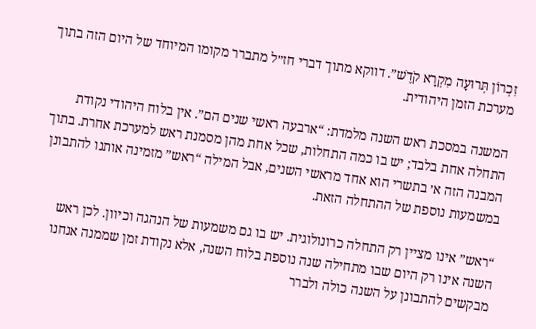זִכְרוֹן תְּרוּעָה מִקְרָא קֹדֶשׁ”. דווקא מתוך דברי חז״ל מתברר מקומו המיוחד של היום הזה בתוך מערכת הזמן היהודית.

המשנה במסכת ראש השנה מלמדת: “ארבעה ראשי שנים הם”. אין בלוח היהודי נקודת התחלה אחת בלבד; יש בו כמה התחלות, שכל אחת מהן מסמנת ראש למערכת אחרת. בתוך המבנה הזה א׳ בתשרי הוא אחד מראשי השנים, אבל המילה “ראש” מזמינה אותנו להתבונן במשמעות נוספת של ההתחלה הזאת.

“ראש” אינו מציין רק התחלה כרונולוגית. יש בו גם משמעות של הנהגה וכיוון. לכן ראש השנה אינו רק היום שבו מתחילה שנה נוספת בלוח השנה, אלא נקודת זמן שממנה אנחנו מבקשים להתבונן על השנה כולה ולברר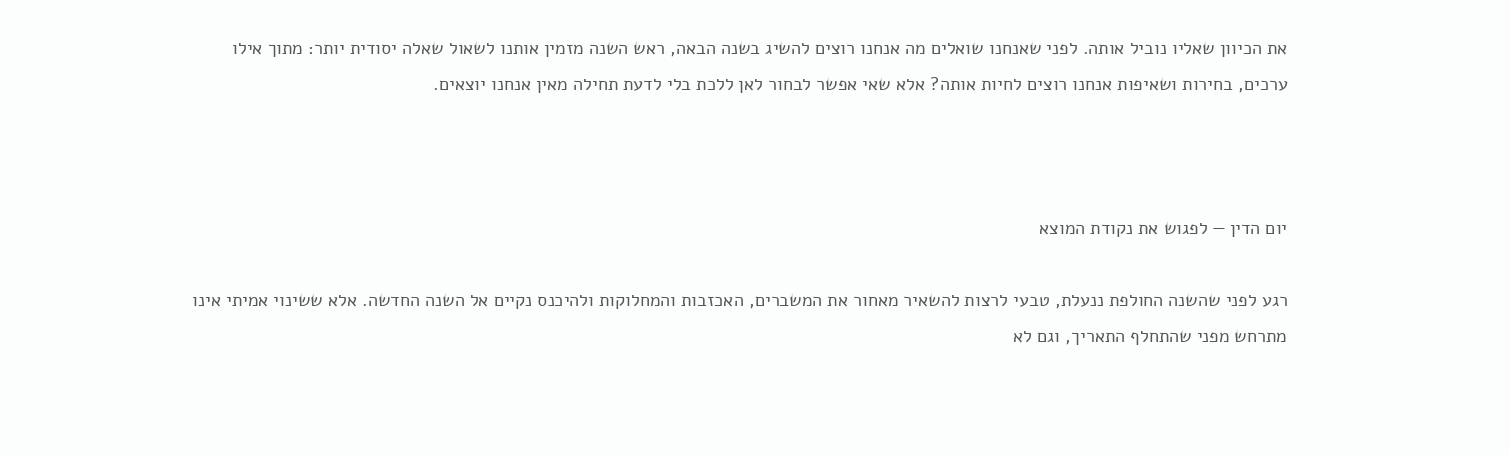את הכיוון שאליו נוביל אותה. לפני שאנחנו שואלים מה אנחנו רוצים להשיג בשנה הבאה, ראש השנה מזמין אותנו לשאול שאלה יסודית יותר: מתוך אילו ערכים, בחירות ושאיפות אנחנו רוצים לחיות אותה? אלא שאי אפשר לבחור לאן ללכת בלי לדעת תחילה מאין אנחנו יוצאים.



יום הדין — לפגוש את נקודת המוצא

רגע לפני שהשנה החולפת ננעלת, טבעי לרצות להשאיר מאחור את המשברים, האכזבות והמחלוקות ולהיכנס נקיים אל השנה החדשה. אלא ששינוי אמיתי אינו מתרחש מפני שהתחלף התאריך, וגם לא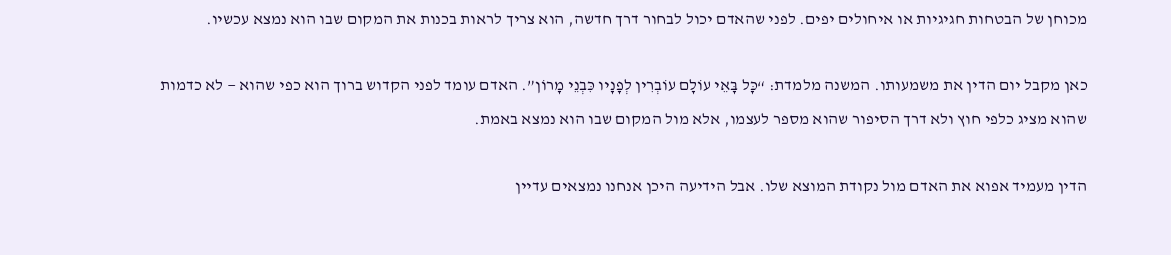מכוחן של הבטחות חגיגיות או איחולים יפים. לפני שהאדם יכול לבחור דרך חדשה, הוא צריך לראות בכנות את המקום שבו הוא נמצא עכשיו.

כאן מקבל יום הדין את משמעותו. המשנה מלמדת: “כָּל בָּאֵי עוֹלָם עוֹבְרִין לְפָנָיו כִּבְנֵי מָרוֹן”. האדם עומד לפני הקדוש ברוך הוא כפי שהוא — לא כדמות שהוא מציג כלפי חוץ ולא דרך הסיפור שהוא מספר לעצמו, אלא מול המקום שבו הוא נמצא באמת.

הדין מעמיד אפוא את האדם מול נקודת המוצא שלו. אבל הידיעה היכן אנחנו נמצאים עדיין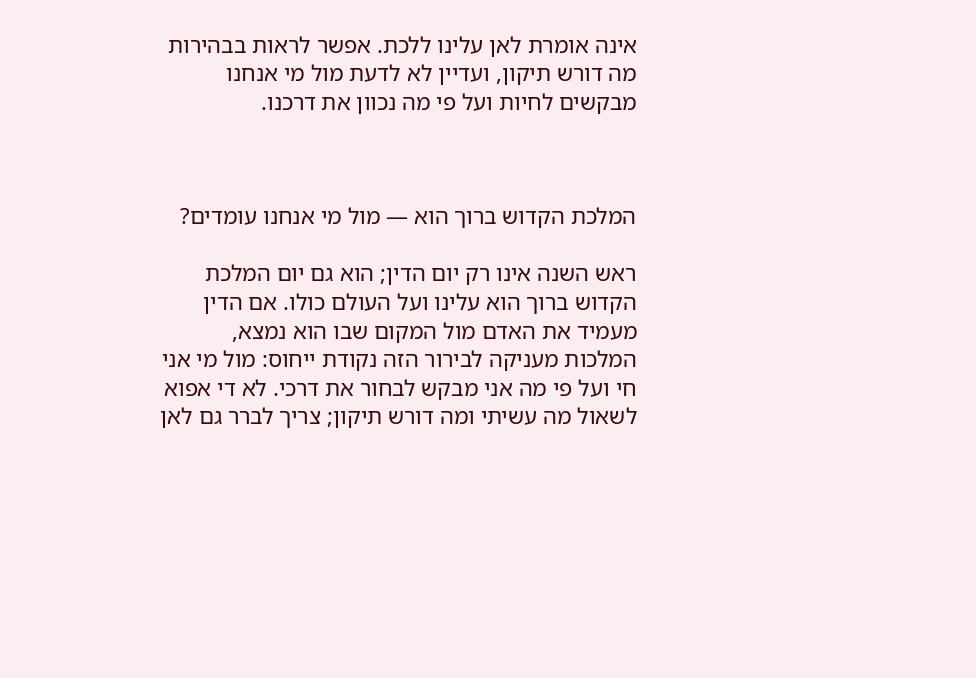אינה אומרת לאן עלינו ללכת. אפשר לראות בבהירות מה דורש תיקון, ועדיין לא לדעת מול מי אנחנו מבקשים לחיות ועל פי מה נכוון את דרכנו.



המלכת הקדוש ברוך הוא — מול מי אנחנו עומדים?

ראש השנה אינו רק יום הדין; הוא גם יום המלכת הקדוש ברוך הוא עלינו ועל העולם כולו. אם הדין מעמיד את האדם מול המקום שבו הוא נמצא, המלכות מעניקה לבירור הזה נקודת ייחוס: מול מי אני חי ועל פי מה אני מבקש לבחור את דרכי. לא די אפוא לשאול מה עשיתי ומה דורש תיקון; צריך לברר גם לאן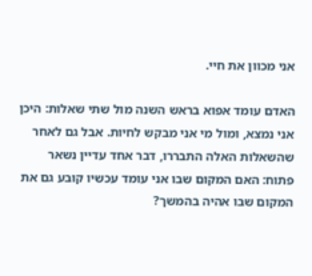אני מכוון את חיי.

האדם עומד אפוא בראש השנה מול שתי שאלות: היכן אני נמצא, ומול מי אני מבקש לחיות. אבל גם לאחר שהשאלות האלה התבררו, דבר אחד עדיין נשאר פתוח: האם המקום שבו אני עומד עכשיו קובע גם את המקום שבו אהיה בהמשך?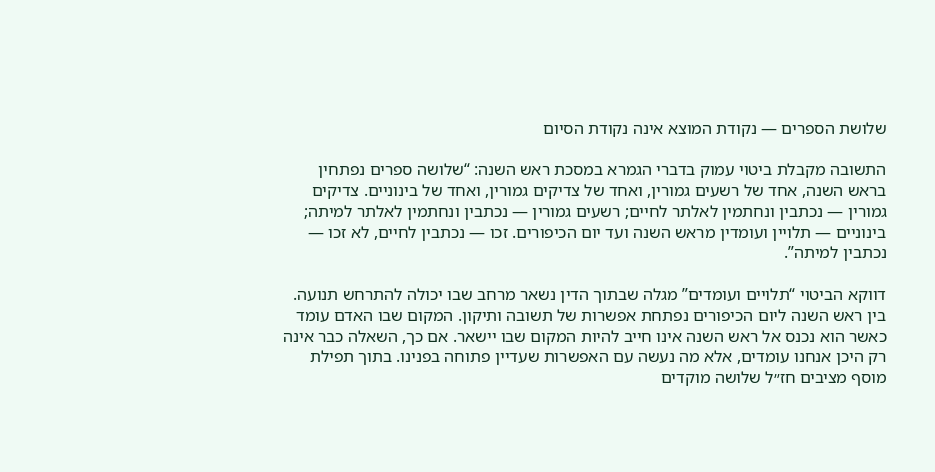שלושת הספרים — נקודת המוצא אינה נקודת הסיום

התשובה מקבלת ביטוי עמוק בדברי הגמרא במסכת ראש השנה: “שלושה ספרים נפתחין בראש השנה, אחד של רשעים גמורין, ואחד של צדיקים גמורין, ואחד של בינוניים. צדיקים גמורין — נכתבין ונחתמין לאלתר לחיים; רשעים גמורין — נכתבין ונחתמין לאלתר למיתה; בינוניים — תלויין ועומדין מראש השנה ועד יום הכיפורים. זכו — נכתבין לחיים, לא זכו — נכתבין למיתה”.

דווקא הביטוי “תלויים ועומדים” מגלה שבתוך הדין נשאר מרחב שבו יכולה להתרחש תנועה. בין ראש השנה ליום הכיפורים נפתחת אפשרות של תשובה ותיקון. המקום שבו האדם עומד כאשר הוא נכנס אל ראש השנה אינו חייב להיות המקום שבו יישאר. אם כך, השאלה כבר אינה רק היכן אנחנו עומדים, אלא מה נעשה עם האפשרות שעדיין פתוחה בפנינו. בתוך תפילת מוסף מציבים חז״ל שלושה מוקדים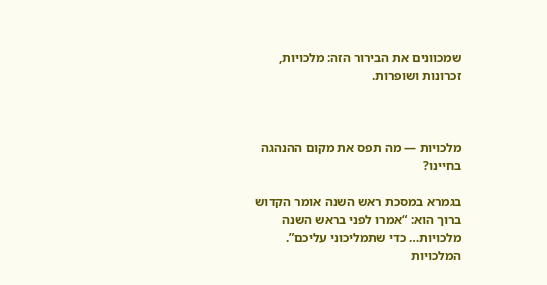שמכוונים את הבירור הזה: מלכויות, זכרונות ושופרות.



מלכויות — מה תפס את מקום ההנהגה בחיינו?

בגמרא במסכת ראש השנה אומר הקדוש ברוך הוא: “אמרו לפני בראש השנה מלכויות… כדי שתמליכוני עליכם”. המלכויות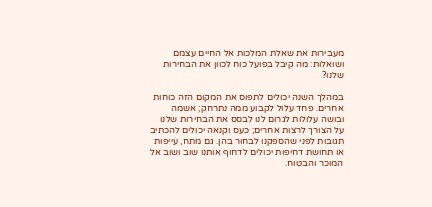מעבירות את שאלת המלכות אל החיים עצמם ושואלות: מה קיבל בפועל כוח לכוון את הבחירות שלנו?

במהלך השנה יכולים לתפוס את המקום הזה כוחות אחרים. פחד עלול לקבוע ממה נתרחק; אשמה ובושה עלולות לגרום לנו לבסס את הבחירות שלנו על הצורך לרצות אחרים; כעס וקנאה יכולים להכתיב תגובות לפני שהספקנו לבחור בהן. גם מתח, עייפות או תחושת דחיפות יכולים לדחוף אותנו שוב ושוב אל המוכר והבטוח.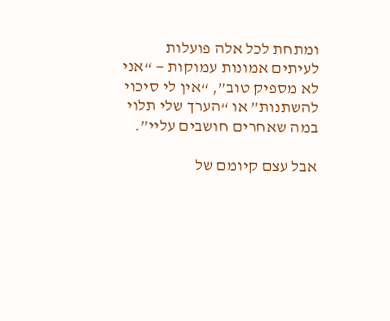ומתחת לכל אלה פועלות לעיתים אמונות עמוקות — “אני לא מספיק טוב”, “אין לי סיכוי להשתנות” או “הערך שלי תלוי במה שאחרים חושבים עליי”.

אבל עצם קיומם של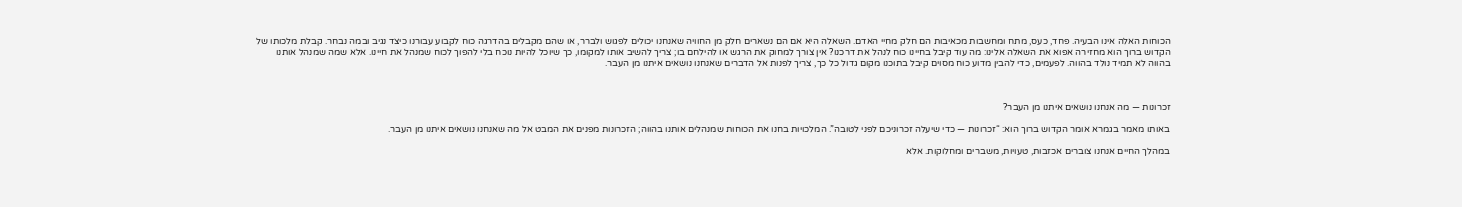הכוחות האלה אינו הבעיה. פחד, כעס, מתח ומחשבות מכאיבות הם חלק מחיי האדם. השאלה היא אם הם נשארים חלק מן החוויה שאנחנו יכולים לפגוש ולברר, או שהם מקבלים בהדרגה כוח לקבוע עבורנו כיצד נגיב ובמה נבחר. קבלת מלכותו של הקדוש ברוך הוא מחזירה אפוא את השאלה אלינו: מה עוד קיבל בחיינו כוח לנהל את דרכנו? אין צורך למחוק את הרגש או להילחם בו; צריך להשיב אותו למקומו, כך שיוכל להיות נוכח בלי להפוך לכוח שמנהל את חיינו. אלא שמה שמנהל אותנו בהווה לא תמיד נולד בהווה. לפעמים, כדי להבין מדוע כוח מסוים קיבל בתוכנו מקום גדול כל כך, צריך לפנות אל הדברים שאנחנו נושאים איתנו מן העבר.



זכרונות — מה אנחנו נושאים איתנו מן העבר?

באותו מאמר בגמרא אומר הקדוש ברוך הוא: “זכרונות — כדי שיעלה זכרוניכם לפני לטובה”. המלכויות בחנו את הכוחות שמנהלים אותנו בהווה; הזכרונות מפנים את המבט אל מה שאנחנו נושאים איתנו מן העבר.

במהלך החיים אנחנו צוברים אכזבות, טעויות, משברים ומחלוקות. אלא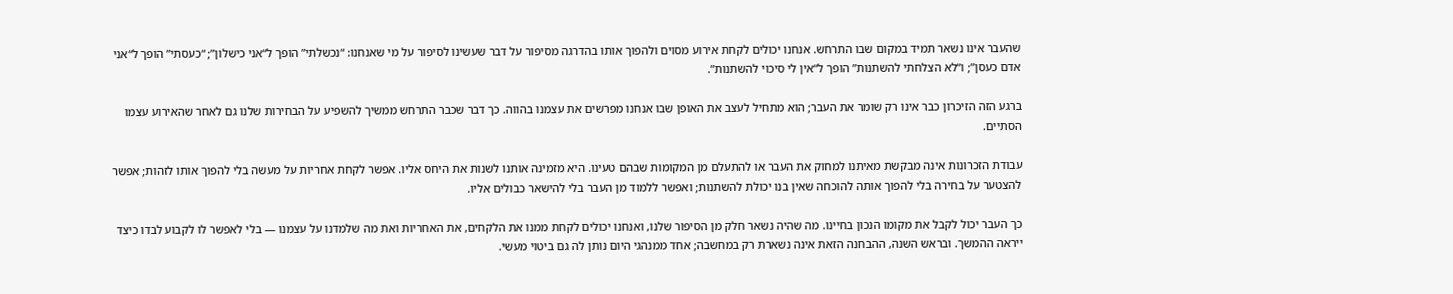שהעבר אינו נשאר תמיד במקום שבו התרחש. אנחנו יכולים לקחת אירוע מסוים ולהפוך אותו בהדרגה מסיפור על דבר שעשינו לסיפור על מי שאנחנו: “נכשלתי” הופך ל“אני כישלון”; “כעסתי” הופך ל“אני אדם כעסן”; ו“לא הצלחתי להשתנות” הופך ל“אין לי סיכוי להשתנות”.

ברגע הזה הזיכרון כבר אינו רק שומר את העבר; הוא מתחיל לעצב את האופן שבו אנחנו מפרשים את עצמנו בהווה. כך דבר שכבר התרחש ממשיך להשפיע על הבחירות שלנו גם לאחר שהאירוע עצמו הסתיים.

עבודת הזכרונות אינה מבקשת מאיתנו למחוק את העבר או להתעלם מן המקומות שבהם טעינו. היא מזמינה אותנו לשנות את היחס אליו. אפשר לקחת אחריות על מעשה בלי להפוך אותו לזהות; אפשר להצטער על בחירה בלי להפוך אותה להוכחה שאין בנו יכולת להשתנות; ואפשר ללמוד מן העבר בלי להישאר כבולים אליו.

כך העבר יכול לקבל את מקומו הנכון בחיינו. מה שהיה נשאר חלק מן הסיפור שלנו, ואנחנו יכולים לקחת ממנו את הלקחים, את האחריות ואת מה שלמדנו על עצמנו — בלי לאפשר לו לקבוע לבדו כיצד ייראה ההמשך. ובראש השנה, ההבחנה הזאת אינה נשארת רק במחשבה; אחד ממנהגי היום נותן לה גם ביטוי מעשי.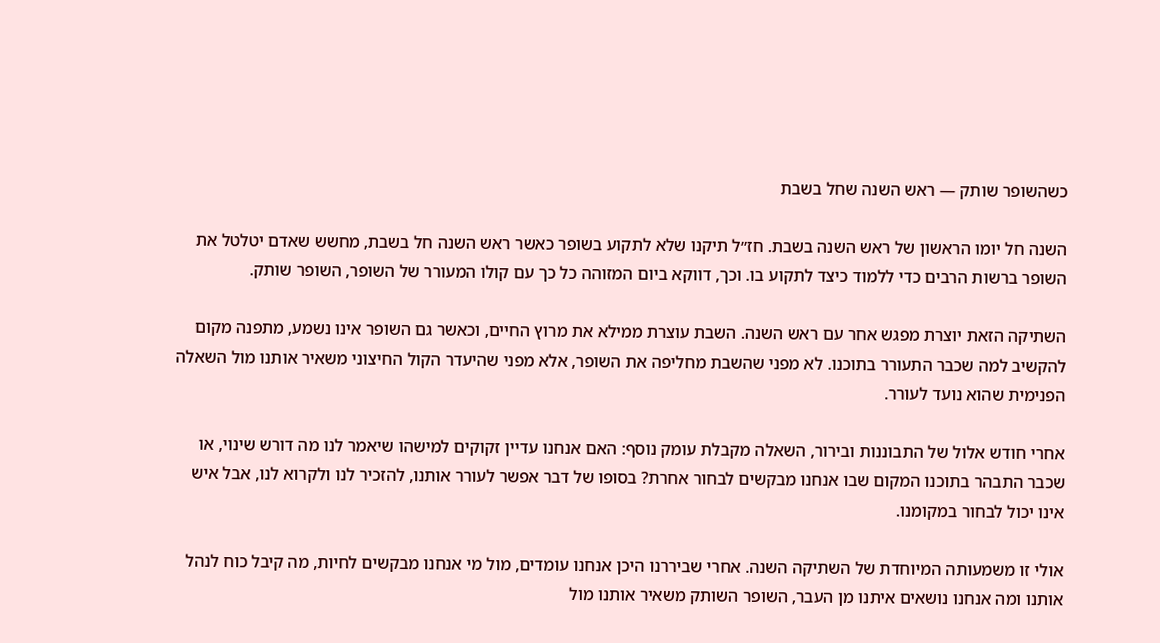כשהשופר שותק — ראש השנה שחל בשבת

השנה חל יומו הראשון של ראש השנה בשבת. חז״ל תיקנו שלא לתקוע בשופר כאשר ראש השנה חל בשבת, מחשש שאדם יטלטל את השופר ברשות הרבים כדי ללמוד כיצד לתקוע בו. וכך, דווקא ביום המזוהה כל כך עם קולו המעורר של השופר, השופר שותק.

השתיקה הזאת יוצרת מפגש אחר עם ראש השנה. השבת עוצרת ממילא את מרוץ החיים, וכאשר גם השופר אינו נשמע, מתפנה מקום להקשיב למה שכבר התעורר בתוכנו. לא מפני שהשבת מחליפה את השופר, אלא מפני שהיעדר הקול החיצוני משאיר אותנו מול השאלה הפנימית שהוא נועד לעורר.

אחרי חודש אלול של התבוננות ובירור, השאלה מקבלת עומק נוסף: האם אנחנו עדיין זקוקים למישהו שיאמר לנו מה דורש שינוי, או שכבר התבהר בתוכנו המקום שבו אנחנו מבקשים לבחור אחרת? בסופו של דבר אפשר לעורר אותנו, להזכיר לנו ולקרוא לנו, אבל איש אינו יכול לבחור במקומנו.

אולי זו משמעותה המיוחדת של השתיקה השנה. אחרי שביררנו היכן אנחנו עומדים, מול מי אנחנו מבקשים לחיות, מה קיבל כוח לנהל אותנו ומה אנחנו נושאים איתנו מן העבר, השופר השותק משאיר אותנו מול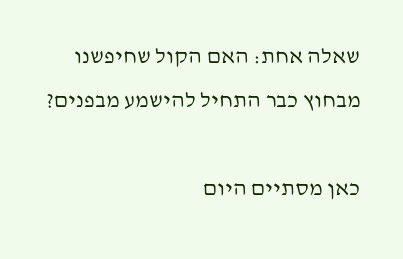שאלה אחת: האם הקול שחיפשנו מבחוץ כבר התחיל להישמע מבפנים?

כאן מסתיים היום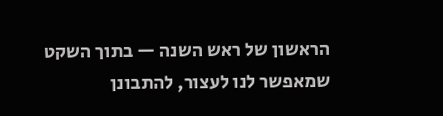הראשון של ראש השנה — בתוך השקט שמאפשר לנו לעצור, להתבונן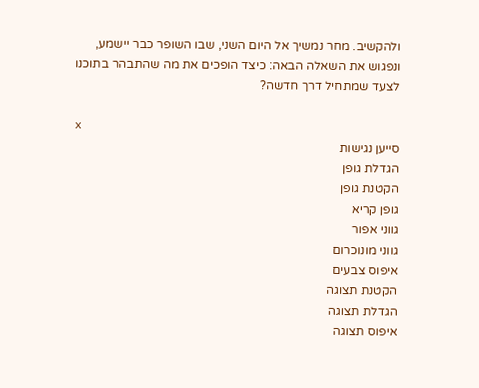ולהקשיב. מחר נמשיך אל היום השני, שבו השופר כבר יישמע, ונפגוש את השאלה הבאה: כיצד הופכים את מה שהתבהר בתוכנו לצעד שמתחיל דרך חדשה?

x
סייען נגישות
הגדלת גופן
הקטנת גופן
גופן קריא
גווני אפור
גווני מונוכרום
איפוס צבעים
הקטנת תצוגה
הגדלת תצוגה
איפוס תצוגה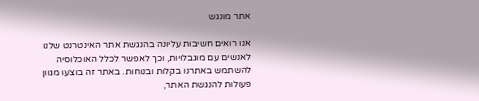אתר מונגש

אנו רואים חשיבות עליונה בהנגשת אתר האינטרנט שלנו לאנשים עם מוגבלויות, וכך לאפשר לכלל האוכלוסיה להשתמש באתרנו בקלות ובנוחות. באתר זה בוצעו מגוון פעולות להנגשת האתר,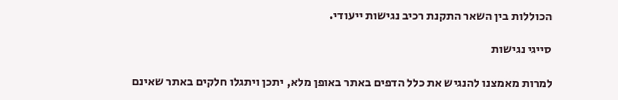הכוללות בין השאר התקנת רכיב נגישות ייעודי.

סייגי נגישות

למרות מאמצנו להנגיש את כלל הדפים באתר באופן מלא, יתכן ויתגלו חלקים באתר שאינם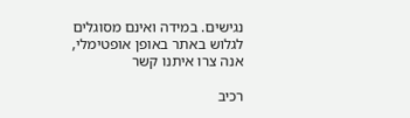נגישים. במידה ואינם מסוגלים לגלוש באתר באופן אופטימלי, אנה צרו איתנו קשר

רכיב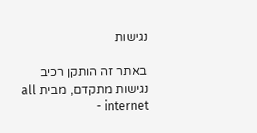נגישות

באתר זה הותקן רכיב נגישות מתקדם, מבית all internet -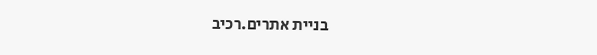בניית אתרים.רכיב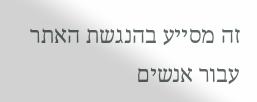זה מסייע בהנגשת האתר עבור אנשים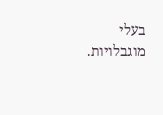בעלי מוגבלויות.